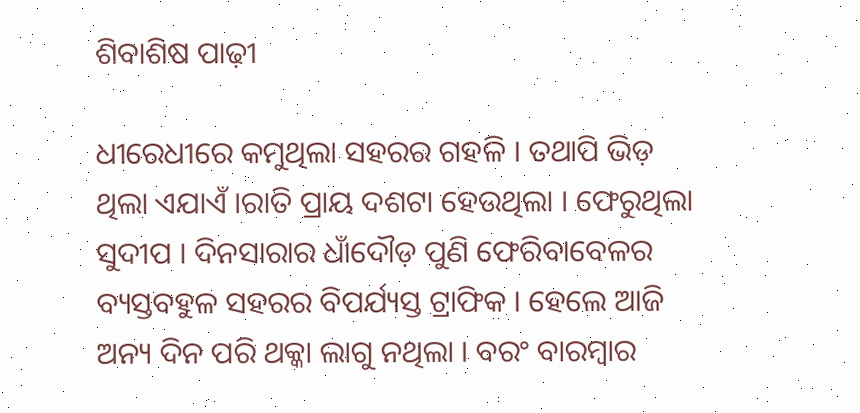ଶିବାଶିଷ ପାଢ଼ୀ

ଧୀରେଧୀରେ କମୁଥିଲା ସହରର ଗହଳି । ତଥାପି ଭିଡ଼ ଥିଲା ଏଯାଏଁ ।ରାତି ପ୍ରାୟ ଦଶଟା ହେଉଥିଲା । ଫେରୁଥିଲା ସୁଦୀପ । ଦିନସାରାର ଧାଁଦୌଡ଼ ପୁଣି ଫେରିବାବେଳର ବ୍ୟସ୍ତବହୁଳ ସହରର ବିପର୍ଯ୍ୟସ୍ତ ଟ୍ରାଫିକ । ହେଲେ ଆଜି ଅନ୍ୟ ଦିନ ପରି ଥକ୍କା ଲାଗୁ ନଥିଲା । ବରଂ ବାରମ୍ବାର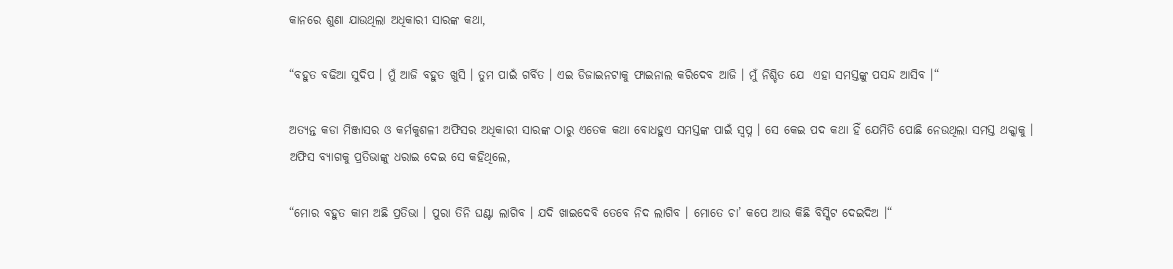କାନରେ ଶୁଣା ଯାଉଥିଲା ଅଧିକାରୀ ସାରଙ୍କ କଥା,

“ବହୁତ ବଢିଆ ସୁଦିପ । ମୁଁ ଆଜି ବହୁତ ଖୁସି । ତୁମ ପାଇଁ ଗର୍ବିତ । ଏଇ ଡିଜାଇନଟାକୁ ଫାଇନାଲ କରିଦେବ ଆଜି । ମୁଁ ନିଶ୍ଚିତ ଯେ  ଏହା ସମସ୍ତଙ୍କୁ ପସନ୍ଦ ଆସିବ ।“

ଅତ୍ୟନ୍ତ କଡା ମିଞ୍ଜାସର ଓ କର୍ମକୁଶଳୀ ଅଫିସର ଅଧିକାରୀ ସାରଙ୍କ ଠାରୁ ଏତେକ କଥା ବୋଧହୁଏ ସମସ୍ତଙ୍କ ପାଇଁ ସ୍ୱପ୍ନ । ସେ କେଇ ପଦ କଥା ହିଁ ଯେମିତି ପୋଛି ନେଉଥିଲା ସମସ୍ତ ଥକ୍କାକୁ । ଅଫିସ ବ୍ୟାଗକୁ ପ୍ରତିଭାଙ୍କୁ ଧରାଇ ଦେଇ ସେ କହିଥିଲେ,

“ମୋର ବହୁତ କାମ ଅଛି ପ୍ରତିଭା । ପୁରା ତିନି ଘଣ୍ଟା ଲାଗିବ । ଯଦି ଖାଇଦେବି ତେବେ ନିଦ ଲାଗିବ । ମୋତେ ଚା’ କପେ ଆଉ କିଛି ବିସ୍କିଟ ଦେଇଦିଅ ।“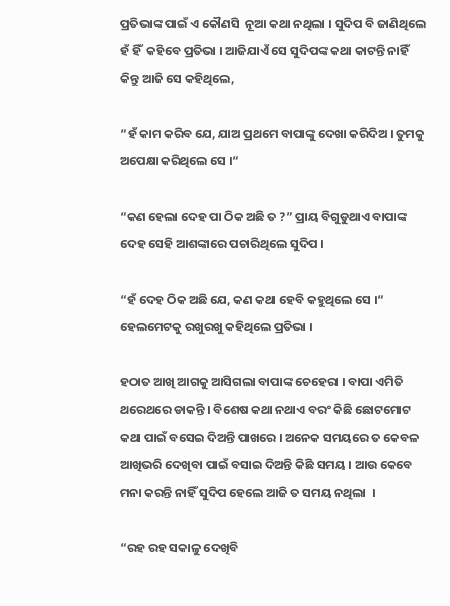ପ୍ରତିଭାଙ୍କ ପାଇଁ ଏ କୌଣସି  ନୂଆ କଥା ନଥିଲା । ସୁଦିପ ବି ଜାଣିଥିଲେ ହଁ ହିଁ  କହିବେ ପ୍ରତିଭା । ଆଜିଯାଏଁ ସେ ସୁଦିପଙ୍କ କଥା କାଟନ୍ତି ନାହିଁ କିନ୍ତୁ ଆଜି ସେ କହିଥିଲେ,

“ହଁ କାମ କରିବ ଯେ, ଯାଅ ପ୍ରଥମେ ବାପାଙ୍କୁ ଦେଖା କରିଦିଅ । ତୁମକୁ ଅପେକ୍ଷା କରିଥିଲେ ସେ ।“

“କଣ ହେଲା ଦେହ ପା ଠିକ ଅଛି ତ ?” ପ୍ରାୟ ବିଗୁଡୁଥାଏ ବାପାଙ୍କ ଦେହ ସେହି ଆଶଙ୍କାରେ ପଚାରିଥିଲେ ସୁଦିପ ।

“ହଁ ଦେହ ଠିକ ଅଛି ଯେ, କଣ କଥା ହେବି କହୁଥିଲେ ସେ ।“ ହେଲମେଟକୁ ରଖୁରଖୁ କହିଥିଲେ ପ୍ରତିଭା ।

ହଠାତ ଆଖି ଆଗକୁ ଆସିଗଲା ବାପାଙ୍କ ଚେହେରା । ବାପା ଏମିତି ଥରେଥରେ ଡାକନ୍ତି । ବିଶେଷ କଥା ନଥାଏ ବରଂ କିଛି ଛୋଟମୋଟ କଥା ପାଇଁ ବସେଇ ଦିଅନ୍ତି ପାଖରେ । ଅନେକ ସମୟରେ ତ କେବଳ ଆଖିଭରି ଦେଖିବା ପାଇଁ ବସାଇ ଦିଅନ୍ତି କିଛି ସମୟ । ଆଉ କେବେ ମନା କରନ୍ତି ନାହିଁ ସୁଦିପ ହେଲେ ଆଜି ତ ସମୟ ନଥିଲା  ।

“ରହ ରହ ସକାଳୁ ଦେଖିବି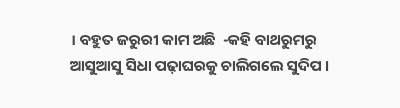। ବହୁତ ଜରୁରୀ କାମ ଅଛି  -କହି ବାଥରୁମରୁ ଆସୁଆସୁ ସିଧା ପଢ଼ାଘରକୁ ଚାଲିଗଲେ ସୁଦିପ ।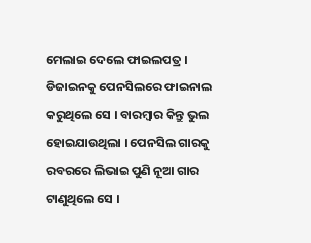ମେଲାଇ ଦେଲେ ଫାଇଲପତ୍ର । ଡିଜାଇନକୁ ପେନସିଲରେ ଫାଇନାଲ କରୁଥିଲେ ସେ । ବାରମ୍ବାର କିନ୍ତୁ ଭୁଲ ହୋଇଯାଉଥିଲା । ପେନସିଲ ଗାରକୁ ରବରରେ ଲିଭାଇ ପୁଣି ନୂଆ ଗାର ଟାଣୁଥିଲେ ସେ ।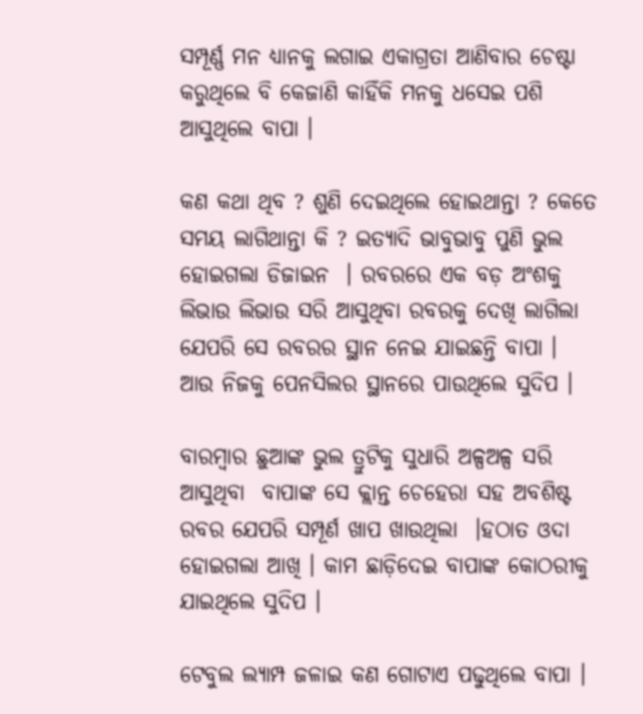ସମ୍ପୂର୍ଣ୍ଣ ମନ ଧ୍ୟାନକୁ ଲଗାଇ ଏକାଗ୍ରତା ଆଣିବାର ଚେଷ୍ଟା କରୁଥିଲେ ବି କେଜାଣି କାହିଁକି ମନକୁ ଧସେଇ ପଶି ଆସୁଥିଲେ ବାପା ।

କଣ କଥା ଥିବ ? ଶୁଣି ଦେଇଥିଲେ ହୋଇଥାନ୍ତା ? କେତେ ସମୟ ଲାଗିଥାନ୍ତା କି ? ଇତ୍ୟାଦି ଭାବୁଭାବୁ ପୁଣି ଭୁଲ ହୋଇଗଲା ଡିଜାଇନ  । ରବରରେ ଏକ ବଡ଼ ଅଂଶକୁ ଲିଭାଉ ଲିଭାଉ ସରି ଆସୁଥିବା ରବରକୁ ଦେଖି ଲାଗିଲା ଯେପରି ସେ ରବରର ସ୍ଥାନ ନେଇ ଯାଇଛନ୍ତି ବାପା । ଆଉ ନିଜକୁ ପେନସିଲର ସ୍ଥାନରେ ପାଉଥିଲେ ସୁଦିପ ।

ବାରମ୍ବାର ଛୁଆଙ୍କ ଭୁଲ ତ୍ରୁଟିକୁ ସୁଧାରି ଅଳ୍ପଅଳ୍ପ ସରି ଆସୁଥିବା  ବାପାଙ୍କ ସେ କ୍ଲାନ୍ତ ଚେହେରା ସହ ଅବଶିଷ୍ଟ ରବର ଯେପରି ସମ୍ପୂର୍ଣ ଖାପ ଖାଉଥିଲା  ।ହଠାତ ଓଦା ହୋଇଗଲା ଆଖି । କାମ ଛାଡ଼ିଦେଇ ବାପାଙ୍କ କୋଠରୀକୁ ଯାଇଥିଲେ ସୁଦିପ ।

ଟେବୁଲ ଲ୍ୟାମ୍ପ ଜଳାଇ କଣ ଗୋଟାଏ ପଢୁଥିଲେ ବାପା ।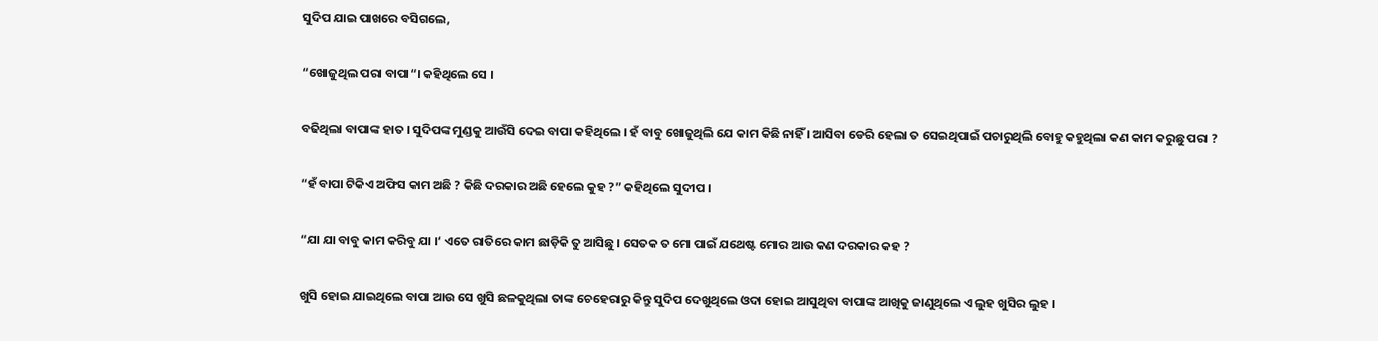ସୁଦିପ ଯାଇ ପାଖରେ ବସିଗଲେ,

“ଖୋଜୁଥିଲ ପରା ବାପା“। କହିଥିଲେ ସେ ।

ବଢିଥିଲା ବାପାଙ୍କ ହାତ । ସୁଦିପଙ୍କ ମୁଣ୍ଡକୁ ଆଉଁସି ଦେଇ ବାପା କହିଥିଲେ । ହଁ ବାବୁ ଖୋଜୁଥିଲି ଯେ କାମ କିଛି ନାହିଁ । ଆସିବା ଡେରି ହେଲା ତ ସେଇଥିପାଇଁ ପଚାରୁଥିଲି ବୋହୁ କହୁଥିଲା କଣ କାମ କରୁଛୁ ପରା ?

“ହଁ ବାପା ଟିକିଏ ଅଫିସ କାମ ଅଛି ? କିଛି ଦରକାର ଅଛି ହେଲେ କୁହ ?” କହିଥିଲେ ସୁଦୀପ ।

“ଯା ଯା ବାବୁ କାମ କରିବୁ ଯା ।‘ ଏତେ ରାତିରେ କାମ ଛାଡ଼ିକି ତୁ ଆସିଛୁ । ସେତକ ତ ମୋ ପାଇଁ ଯଥେଷ୍ଟ ମୋର ଆଉ କଣ ଦରକାର କହ ?

ଖୁସି ହୋଇ ଯାଇଥିଲେ ବାପା ଆଉ ସେ ଖୁସି ଛଳକୁଥିଲା ତାଙ୍କ ଚେହେରାରୁ କିନ୍ତୁ ସୁଦିପ ଦେଖୁଥିଲେ ଓଦା ହୋଇ ଆସୁଥିବା ବାପାଙ୍କ ଆଖିକୁ ଜାଣୁଥିଲେ ଏ ଲୁହ ଖୁସିର ଲୁହ ।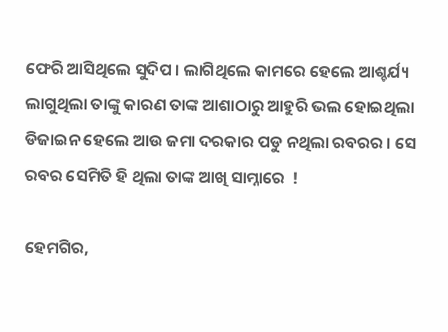ଫେରି ଆସିଥିଲେ ସୁଦିପ । ଲାଗିଥିଲେ କାମରେ ହେଲେ ଆଶ୍ଚର୍ଯ୍ୟ ଲାଗୁଥିଲା ତାଙ୍କୁ କାରଣ ତାଙ୍କ ଆଶାଠାରୁ ଆହୁରି ଭଲ ହୋଇଥିଲା ଡିଜାଇନ ହେଲେ ଆଉ ଜମା ଦରକାର ପଡୁ ନଥିଲା ରବରର । ସେ ରବର ସେମିତି ହି ଥିଲା ତାଙ୍କ ଆଖି ସାମ୍ନାରେ  !

ହେମଗିର,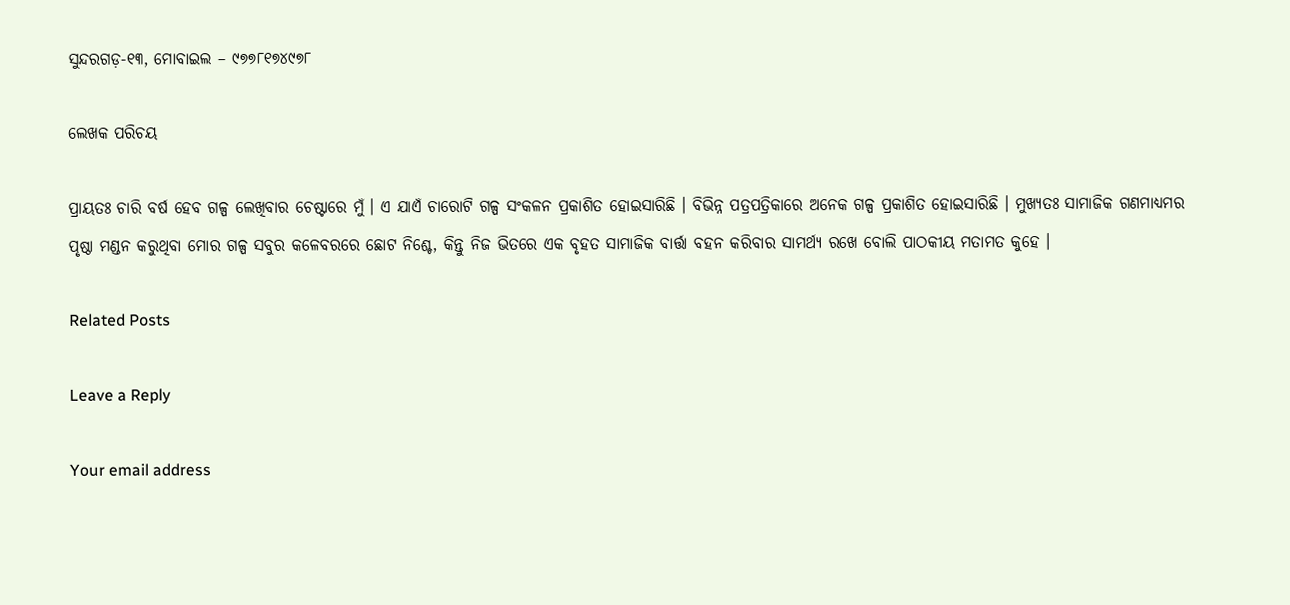ସୁନ୍ଦରଗଡ଼-୧୩, ମୋବାଇଲ – ୯୭୭୮୧୭୪୯୭୮

ଲେଖକ ପରିଚୟ

ପ୍ରାୟତଃ ଚାରି ବର୍ଷ ହେବ ଗଳ୍ପ ଲେଖିବାର ଚେଷ୍ଟାରେ ମୁଁ । ଏ ଯାଏଁ ଚାରୋଟି ଗଳ୍ପ ସଂକଳନ ପ୍ରକାଶିତ ହୋଇସାରିଛି । ବିଭିନ୍ନ ପତ୍ରପତ୍ରିକାରେ ଅନେକ ଗଳ୍ପ ପ୍ରକାଶିତ ହୋଇସାରିଛି । ମୁଖ୍ୟତଃ ସାମାଜିକ ଗଣମାଧ୍ୟମର ପୃଷ୍ଠା ମଣ୍ଡନ କରୁଥିବା ମୋର ଗଳ୍ପ ସବୁର କଳେବରରେ ଛୋଟ ନିଶ୍ଚେ, କିନ୍ତୁ ନିଜ ଭିତରେ ଏକ ବୃହତ ସାମାଜିକ ବାର୍ତ୍ତା ବହନ କରିବାର ସାମର୍ଥ୍ୟ ରଖେ ବୋଲି ପାଠକୀୟ ମତାମତ କୁହେ ।

Related Posts

Leave a Reply

Your email address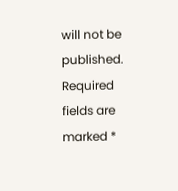will not be published. Required fields are marked *